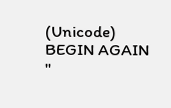(Unicode)
BEGIN AGAIN
"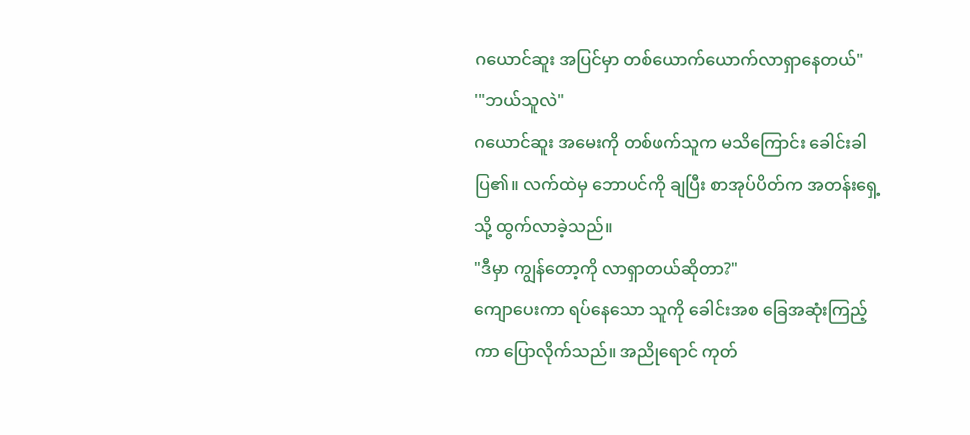ဂယောင်ဆူး အပြင်မှာ တစ်ယောက်ယောက်လာရှာနေတယ်"
'"ဘယ်သူလဲ"
ဂယောင်ဆူး အမေးကို တစ်ဖက်သူက မသိကြောင်း ခေါင်းခါပြ၏။ လက်ထဲမှ ဘောပင်ကို ချပြီး စာအုပ်ပိတ်က အတန်းရှေ့သို့ ထွက်လာခဲ့သည်။
"ဒီမှာ ကျွန်တော့ကို လာရှာတယ်ဆိုတာ?"
ကျောပေးကာ ရပ်နေသော သူကို ခေါင်းအစ ခြေအဆုံးကြည့်ကာ ပြောလိုက်သည်။ အညိုရောင် ကုတ်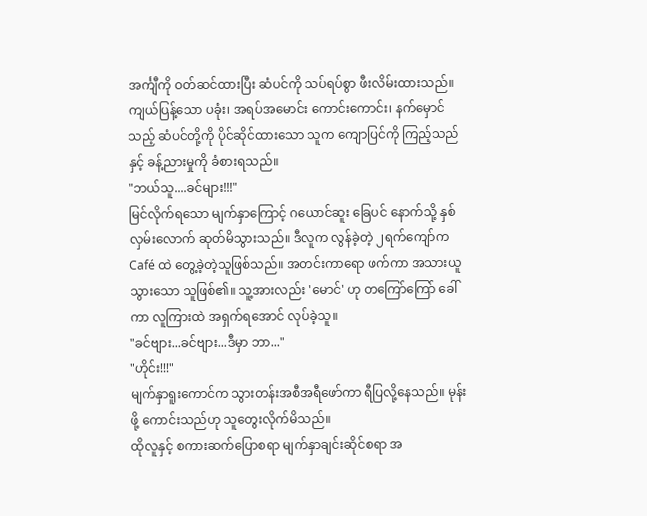အင်္ကျီကို ဝတ်ဆင်ထားပြီး ဆံပင်ကို သပ်ရပ်စွာ ဖီးလိမ်းထားသည်။ ကျယ်ပြန့်သော ပခုံး၊ အရပ်အမောင်း ကောင်းကောင်း၊ နက်မှောင်သည့် ဆံပင်တို့ကို ပိုင်ဆိုင်ထားသော သူက ကျောပြင်ကို ကြည့်သည်နှင့် ခန့်ညားမှုကို ခံစားရသည်။
"ဘယ်သူ....ခင်များ!!!"
မြင်လိုက်ရသော မျက်နှာကြောင့် ဂယောင်ဆူး ခြေပင် နောက်သို့ နှစ်လှမ်းလောက် ဆုတ်မိသွားသည်။ ဒီလူက လွန်ခဲ့တဲ့ ၂ရက်ကျော်က Café ထဲ တွေ့ခဲ့တဲ့သူဖြစ်သည်။ အတင်းကာရော ဖက်ကာ အသားယူသွားသော သူဖြစ်၏။ သူ့အားလည်း 'မောင်' ဟု တကြော်ကြော် ခေါ်ကာ လူကြားထဲ အရှက်ရအောင် လုပ်ခဲ့သူ။
"ခင်ဗျား...ခင်ဗျား...ဒီမှာ ဘာ..."
"ဟိုင်း!!!"
မျက်နှာရူးကောင်က သွားတန်းအစီအရီဖော်ကာ ရီပြလို့နေသည်။ မုန်းဖို့ ကောင်းသည်ဟု သူတွေးလိုက်မိသည်။
ထိုလူနှင့် စကားဆက်ပြောစရာ မျက်နှာချင်းဆိုင်စရာ အ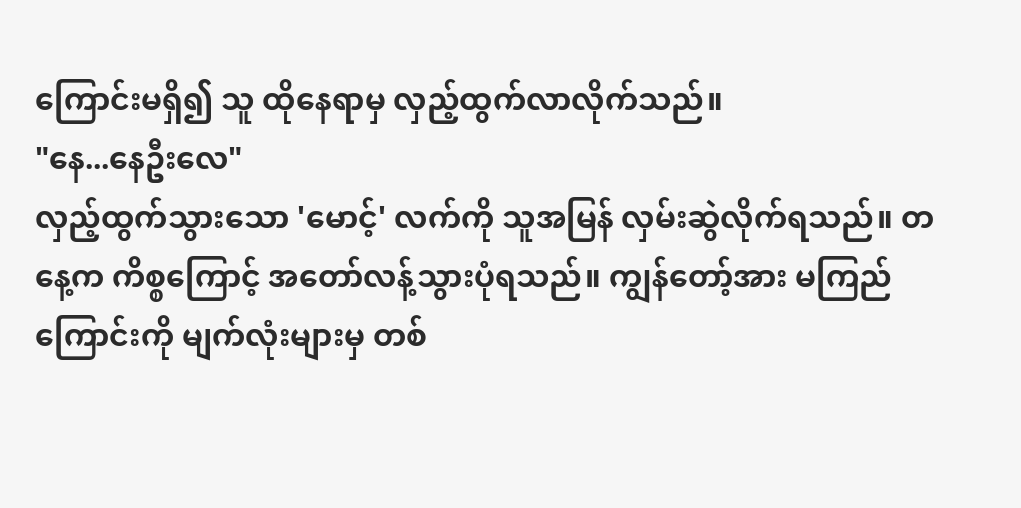ကြောင်းမရှိ၍ သူ ထိုနေရာမှ လှည့်ထွက်လာလိုက်သည်။
"နေ...နေဦးလေ"
လှည့်ထွက်သွားသော 'မောင့်' လက်ကို သူအမြန် လှမ်းဆွဲလိုက်ရသည်။ တနေ့က ကိစ္စကြောင့် အတော်လန့်သွားပုံရသည်။ ကျွန်တော့်အား မကြည်ကြောင်းကို မျက်လုံးများမှ တစ်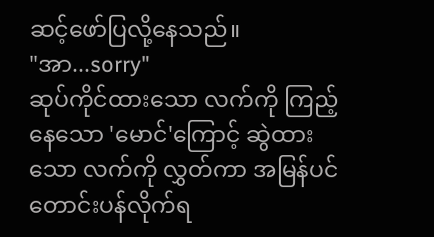ဆင့်ဖော်ပြလို့နေသည်။
"အာ...sorry"
ဆုပ်ကိုင်ထားသော လက်ကို ကြည့်နေသော 'မောင်'ကြောင့် ဆွဲထားသော လက်ကို လွှတ်ကာ အမြန်ပင် တောင်းပန်လိုက်ရ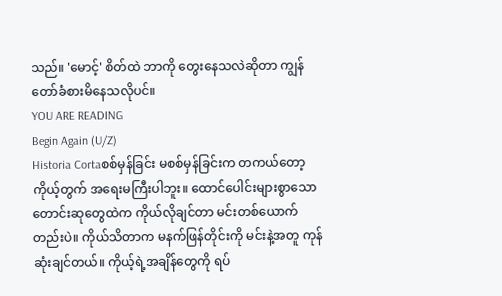သည်။ 'မောင့်' စိတ်ထဲ ဘာကို တွေးနေသလဲဆိုတာ ကျွန်တော်ခံစားမိနေသလိုပင်။
YOU ARE READING
Begin Again (U/Z)
Historia Cortaစစ်မှန်ခြင်း မစစ်မှန်ခြင်းက တကယ်တော့ ကိုယ့်တွက် အရေးမကြီးပါဘူး။ ထောင်ပေါင်းများစွာသော တောင်းဆုတွေထဲက ကိုယ်လိုချင်တာ မင်းတစ်ယောက်တည်းပဲ။ ကိုယ်သိတာက မနက်ဖြန်တိုင်းကို မင်းနဲ့အတူ ကုန်ဆုံးချင်တယ်။ ကိုယ့်ရဲ့အချိန်တွေကို ရပ်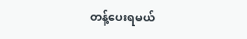တန့်ပေးရမယ်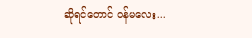ဆိုရင်တောင် ဝန်မလေး...